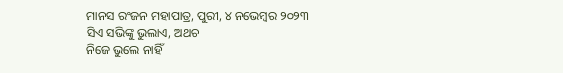ମାନସ ରଂଜନ ମହାପାତ୍ର, ପୁରୀ, ୪ ନଭେମ୍ବର ୨୦୨୩
ସିଏ ସଭିଙ୍କୁ ଭୁଲାଏ, ଅଥଚ
ନିଜେ ଭୁଲେ ନାହିଁ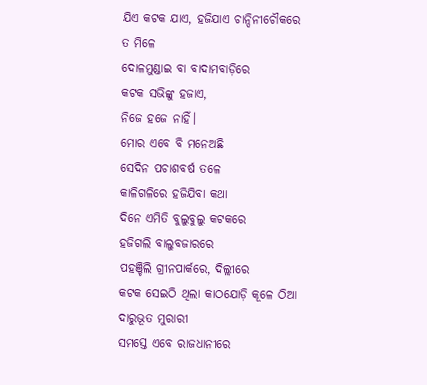ଯିଏ କଟକ ଯାଏ, ହଜିଯାଏ ଚାନ୍ଦିନୀଚୌକରେ
ତ ମିଳେ
ଦୋଳମୁଣ୍ଡାଇ ବା ବାଦାମବାଡ଼ିରେ
କଟକ ସଭିଙ୍କୁ ହଜାଏ,
ନିଜେ ହଜେ ନାହିଁ।
ମୋର ଏବେ ବି ମନେଅଛି
ସେଦିନ ପଚାଶବର୍ଷ ତଳେ
କାଳିଗଳିରେ ହଜିଯିବା କଥା
ଦିନେ ଏମିତି ବୁଲୁବୁଲୁ କଟକରେ
ହଜିଗଲି ବାଲୁବଜାରରେ
ପହଞ୍ଚିଲି ଗ୍ରୀନପାର୍କରେ, ଦିଲ୍ଲୀରେ
କଟକ ସେଇଠି ଥିଲା କାଠଯୋଡ଼ି କୂଳେ ଠିଆ
ଦାରୁଭୂତ ମୁରାରୀ
ସମସ୍ତେ ଏବେ ରାଜଧାନୀରେ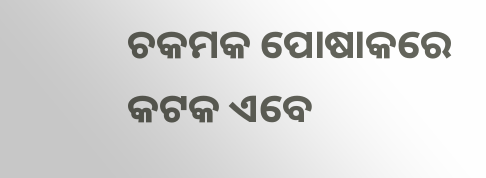ଚକମକ ପୋଷାକରେ
କଟକ ଏବେ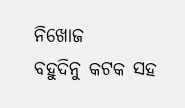ନିଖୋଜ
ବହୁଦିନୁ କଟକ ସହ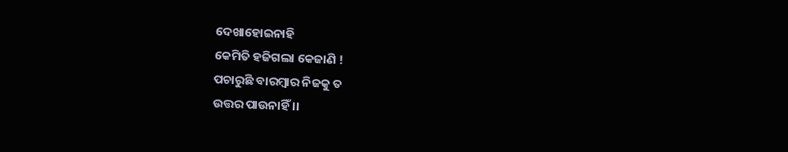ଦେଖାହୋଇନାହି
କେମିତି ହଜିଗଲା କେଜାଣି !
ପଚାରୁଛି ବାରମ୍ବାର ନିଜକୁ ତ
ଉତ୍ତର ପାଉନାହିଁ ।।